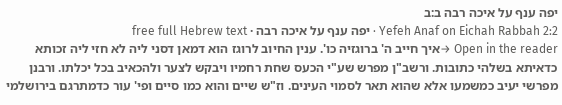יפה ענף על איכה רבה ב:ב
Yefeh Anaf on Eichah Rabbah 2:2 · יפה ענף על איכה רבה · free full Hebrew text
Open in the reader →איך חייב ה' ברוגזיה כו'. ענין החיוב לרוגז הוא דמאן דסני ליה לא חזי ליה זכותא כדאיתא בשלהי כתובות. ורשב"ן מפרש שע"י הכעס שחת רחמיו ויבקש לצער ולהכאיב בכל יכלתו. ורבנן מפרשי יעיב כמשמעו אלא שהוא תאר לסמוי העינים. וז"ש שיים והוא כמו סיים ופי' עור כדמתרגם בירושלמי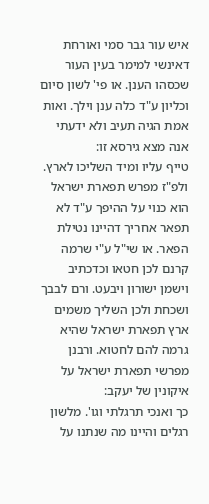איש עור גבר סמי ואורחת דאינשי למימר בעין העור שכסהו הענן. או פי' לשון סיום וכליון ע"ד כלה ענן וילך. ואות אמת הגיה תעיב ולא ידעתי אנה מצא גירסא זו:
טייף עליו ומיד השליכו לארץ. ולפ"ז מפרש תפארת ישראל הוא כנוי על ההיפך ע"ד לא תפאר אחריך דהיינו נטילת הפאר. או שי"ל ע"י שרמה קרנם לכן חטאו וכדכתיב וישמן ישורון ויבעט. ורם לבבך ושכחת ולכן השליך משמים ארץ תפארת ישראל שהיא גרמה להם לחטוא. ורבנן מפרשי תפארת ישראל על איקונין של יעקב:
כך ואנכי תרגלתי וגו'. מלשון רגלים והיינו מה שנתנו על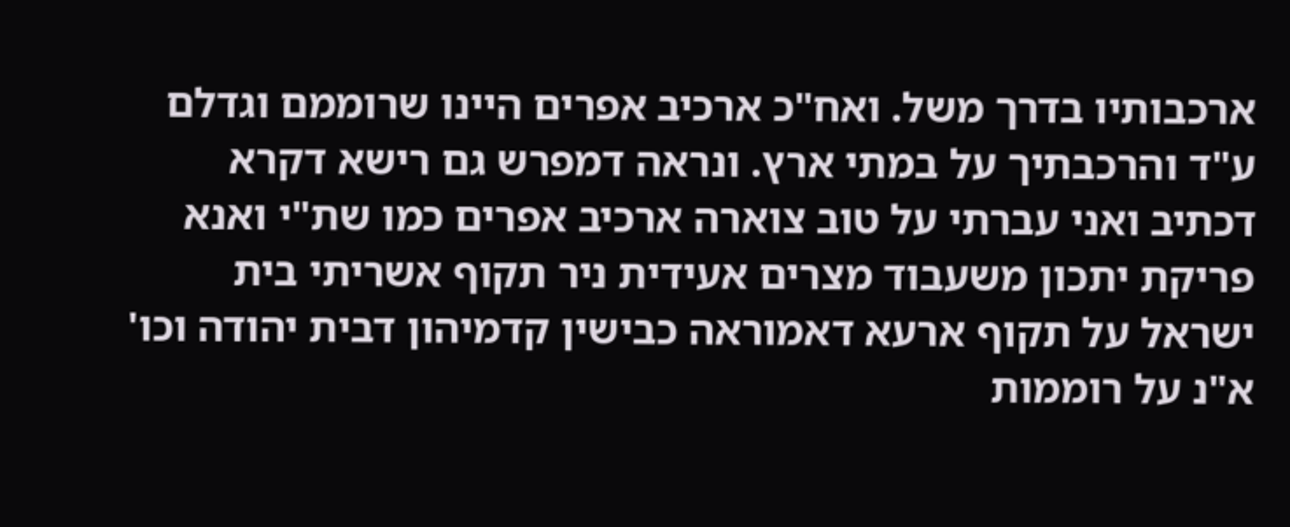ארכבותיו בדרך משל. ואח"כ ארכיב אפרים היינו שרוממם וגדלם ע"ד והרכבתיך על במתי ארץ. ונראה דמפרש גם רישא דקרא דכתיב ואני עברתי על טוב צוארה ארכיב אפרים כמו שת"י ואנא פריקת יתכון משעבוד מצרים אעידית ניר תקוף אשריתי בית ישראל על תקוף ארעא דאמוראה כבישין קדמיהון דבית יהודה וכו' א"נ על רוממות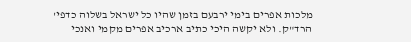מלכות אפרים בימי ירבעם בזמן שהיו כל ישראל בשלוה כדפי' הרד"ק. ולא יקשה היכי כתיב ארכיב אפרים מקמי ואנכי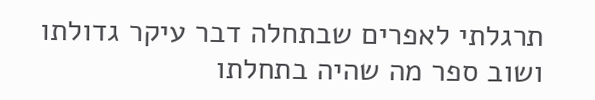תרגלתי לאפרים שבתחלה דבר עיקר גדולתו ושוב ספר מה שהיה בתחלתו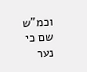וכמ"ש שם כי נער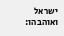ישראל ואוהבהו: